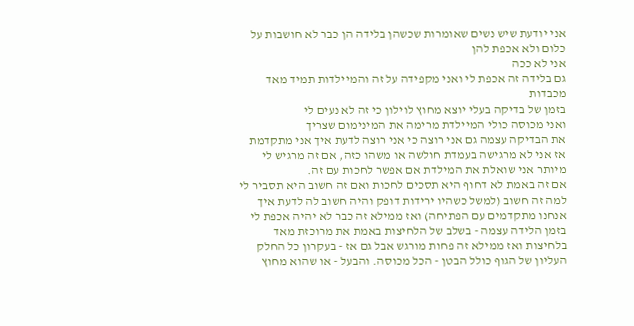אני יודעת שיש נשים שאומרות שכשהן בלידה הן כבר לא חושבות על כלום ולא אכפת להן
אני לא ככה
גם בלידה זה אכפת לי ואני מקפידה על זה והמיילדות תמיד מאד מכבדות
בזמן של בדיקה בעלי יוצא מחוץ לוילון כי זה לא נעים לי
ואני מכוסה כולי המיילדת מרימה את המינימום שצריך
את הבדיקה עצמה גם אני רוצה כי אני רוצה לדעת איך אני מתקדמת אז אני לא מרגישה בעמדת חולשה או משהו כזה, אם זה מרגיש לי מיותר אני שואלת את המילדת אם אפשר לחכות עם זה.
אם זה באמת לא דחוף היא תסכים לחכות ואם זה חשוב היא תסביר לי למה זה חשוב (למשל כשהיו ירידות דופק והיה חשוב לה לדעת איך אנחנו מתקדמים עם הפתיחה) ואז ממילא זה כבר לא יהיה אכפת לי
בזמן הלידה עצמה - בשלב של הלחיצות באמת את מרוכזת מאד בלחיצות ואז ממילא זה פחות מורגש אבל גם אז - בעקרון כל החלק העליון של הגוף כולל הבטן - הכל מכוסה. והבעל - או שהוא מחוץ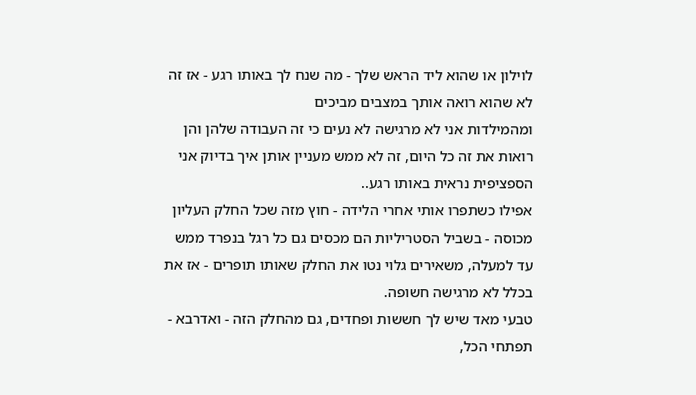לוילון או שהוא ליד הראש שלך - מה שנח לך באותו רגע - אז זה לא שהוא רואה אותך במצבים מביכים
ומהמילדות אני לא מרגישה לא נעים כי זה העבודה שלהן והן רואות את זה כל היום, זה לא ממש מעניין אותן איך בדיוק אני הספציפית נראית באותו רגע..
אפילו כשתפרו אותי אחרי הלידה - חוץ מזה שכל החלק העליון מכוסה - בשביל הסטריליות הם מכסים גם כל רגל בנפרד ממש עד למעלה, משאירים גלוי נטו את החלק שאותו תופרים - אז את בכלל לא מרגישה חשופה.
טבעי מאד שיש לך חששות ופחדים, גם מהחלק הזה - ואדרבא - תפתחי הכל,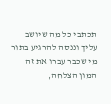תכתבי כל מה שיושב עליך וננסה להרגיע בתור מי שכבר עברו את זה
המון הצלחה,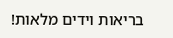בריאות וידים מלאות!